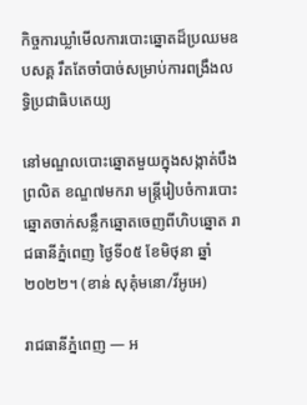កិច្ចការឃ្លាំមើលការបោះឆ្នោតដ៏ប្រឈមឧបសគ្គ រឹតតែចាំបាច់សម្រាប់ការពង្រឹងលទ្ធិប្រជាធិបតេយ្យ

នៅមណ្ឌលបោះឆ្នោតមួយក្នុងសង្កាត់បឹងព្រលិត ខណ្ឌ៧មករា មន្រ្តីរៀបចំការបោះឆ្នោតចាក់សន្លឹកឆ្នោតចេញពីហិបឆ្នោត រាជធានីភ្នំពេញ ថ្ងៃទី០៥ ខែមិថុនា ឆ្នាំ២០២២។ (ខាន់ សុគុំមនោ/វីអូអេ)

រាជធានីភ្នំពេញ — អ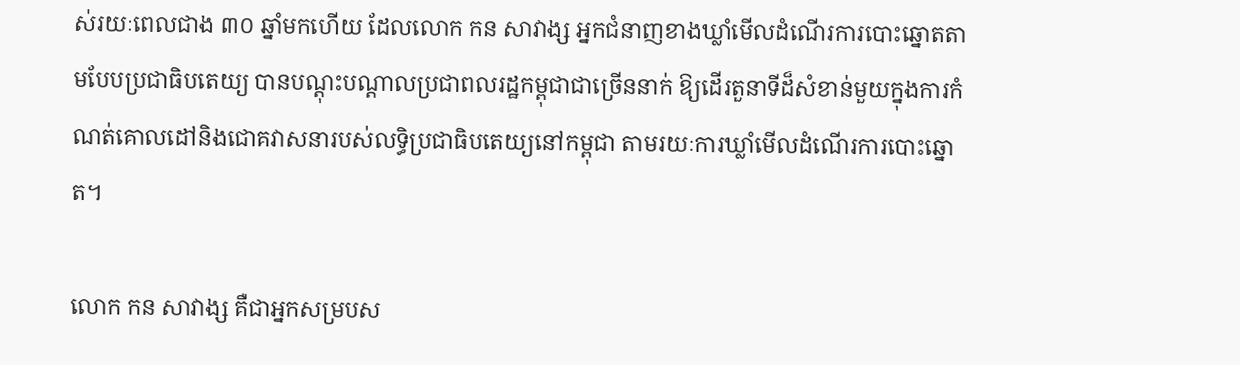ស់រយៈពេលជាង ៣០ ឆ្នាំមកហើយ ដែលលោក កន សាវាង្ស អ្នកជំនាញខាងឃ្លាំមើលដំណើរការបោះឆ្នោតតាមបែបប្រជាធិបតេយ្យ បានបណ្តុះបណ្តាលប្រជាពលរដ្ឋកម្ពុជាជាច្រើននាក់ ឱ្យដើរតួនាទីដ៏សំខាន់មួយក្នុងការកំណត់គោលដៅនិងជោគវាសនារបស់លទ្ធិប្រជាធិបតេយ្យនៅកម្ពុជា តាមរយៈការឃ្លាំមើលដំណើរការបោះឆ្នោត។

លោក កន សាវាង្ស គឺជាអ្នកសម្របស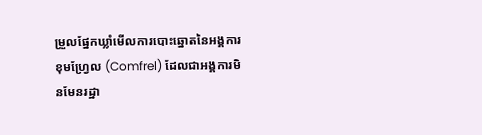ម្រួលផ្នែកឃ្លាំមើលការបោះឆ្នោតនៃអង្គការខុមហ្វ្រែល (Comfrel) ដែលជាអង្គការមិនមែនរដ្ឋា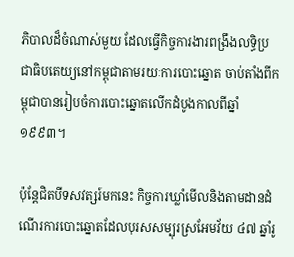ភិបាលដ៏ចំណាស់មួយ ដែលធ្វើកិច្ចការងារពង្រឹងលទ្ធិប្រជាធិបតេយ្យនៅកម្ពុជាតាមរយៈការបោះឆ្នោត ចាប់តាំងពីកម្ពុជាបានរៀបចំការបោះឆ្នោតលើកដំបូងកាលពីឆ្នាំ ១៩៩៣។

ប៉ុន្តែជិតបីទសវត្សរ៍មកនេះ កិច្ចការឃ្លាំមើលនិងតាមដានដំណើរការបោះឆ្នោតដែលបុរសសម្បុរស្រអែមវ័យ ៤៧ ឆ្នាំរូ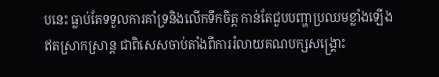បនេះ ធ្លាប់តែទទួលការគាំទ្រនិងលើកទឹកចិត្ត កាន់តែជួបបញ្ហាប្រឈមខ្លាំងឡើងឥតស្រាកស្រាន្ត ជាពិសេសចាប់តាំងពីការរំលាយគណបក្សសង្គ្រោះ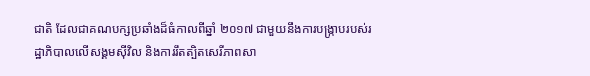ជាតិ ដែលជាគណបក្សប្រឆាំងដ៏ធំកាលពីឆ្នាំ ២០១៧ ជាមួយនឹងការបង្ក្រាបរបស់រដ្ឋាភិបាលលើសង្គមស៊ីវិល និងការរឹតត្បិតសេរីភាពសា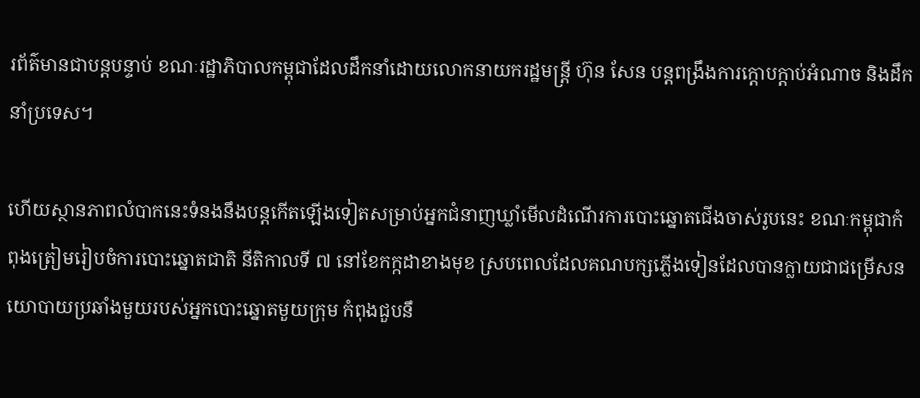រព័ត៌មានជាបន្តបន្ទាប់ ខណៈរដ្ឋាភិបាលកម្ពុជាដែលដឹកនាំដោយលោកនាយករដ្ឋមន្ត្រី ហ៊ុន សែន បន្តពង្រឹងការក្តោបក្តាប់អំណាច និងដឹកនាំប្រទេស។

ហើយស្ថានភាពលំបាកនេះទំនងនឹងបន្តកើតឡើងទៀតសម្រាប់អ្នកជំនាញឃ្លាំមើលដំណើរការបោះឆ្នោតជើងចាស់រូបនេះ ខណៈកម្ពុជាកំពុងត្រៀមរៀបចំការបោះឆ្នោតជាតិ នីតិកាលទី ៧ នៅខែកក្កដាខាងមុខ ស្របពេលដែលគណបក្សភ្លើងទៀនដែលបានក្លាយជាជម្រើសនយោបាយប្រឆាំងមួយរបស់អ្នកបោះឆ្នោតមួយក្រុម កំពុងជួបនឹ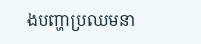ងបញ្ហាប្រឈមនា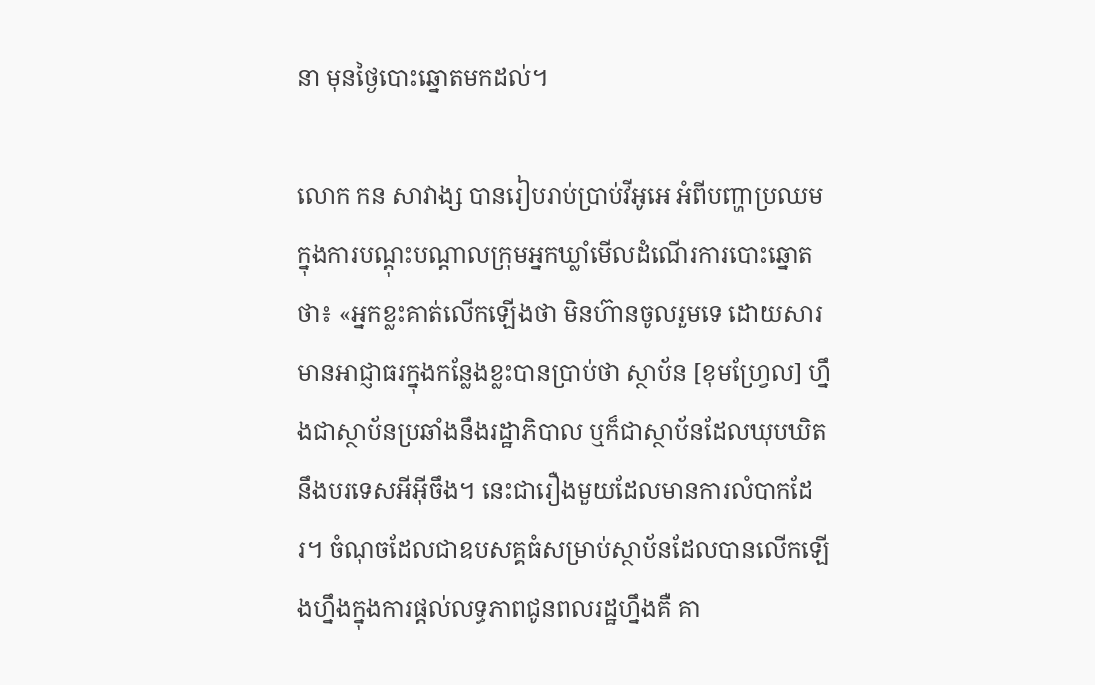នា មុនថ្ងៃបោះឆ្នោតមកដល់។

លោក កន សាវាង្ស បានរៀបរាប់ប្រាប់វីអូអេ អំពីបញ្ហាប្រឈមក្នុងការបណ្តុះបណ្តាលក្រុមអ្នកឃ្លាំមើលដំណើរការបោះឆ្នោត ថា៖ «អ្នកខ្លះគាត់លើកឡើងថា មិនហ៊ានចូលរួមទេ ដោយសារមានអាជ្ញាធរក្នុងកន្លែងខ្លះបានប្រាប់ថា ស្ថាប័ន [ខុមហ្វ្រែល] ហ្នឹងជាស្ថាប័នប្រឆាំងនឹងរដ្ឋាភិបាល ឬក៏ជាស្ថាប័នដែលឃុបឃិតនឹងបរទេសអីអ៊ីចឹង។ នេះជារឿងមួយដែលមានការលំបាកដែរ។ ចំណុចដែលជាឧបសគ្គធំសម្រាប់ស្ថាប័នដែលបានលើកឡើងហ្នឹងក្នុងការផ្តល់លទ្ធភាពជូនពលរដ្ឋហ្នឹងគឺ គា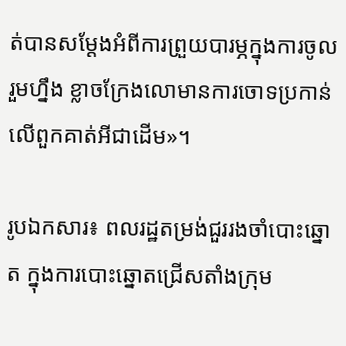ត់បានសម្តែងអំពីការព្រួយបារម្ភក្នុងការចូលរួមហ្នឹង ខ្លាចក្រែងលោមានការចោទប្រកាន់លើពួកគាត់អីជាដើម»។

រូបឯកសារ៖ ពលរដ្ឋតម្រង់ជួររងចាំបោះឆ្នោត ក្នុងការបោះឆ្នោតជ្រើសតាំងក្រុម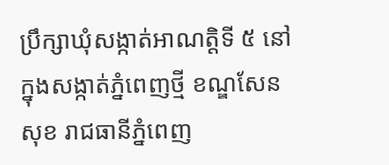ប្រឹក្សាឃុំសង្កាត់អាណត្តិទី ៥ នៅក្នុងសង្កាត់ភ្នំពេញថ្មី ខណ្ឌសែនសុខ រាជធានីភ្នំពេញ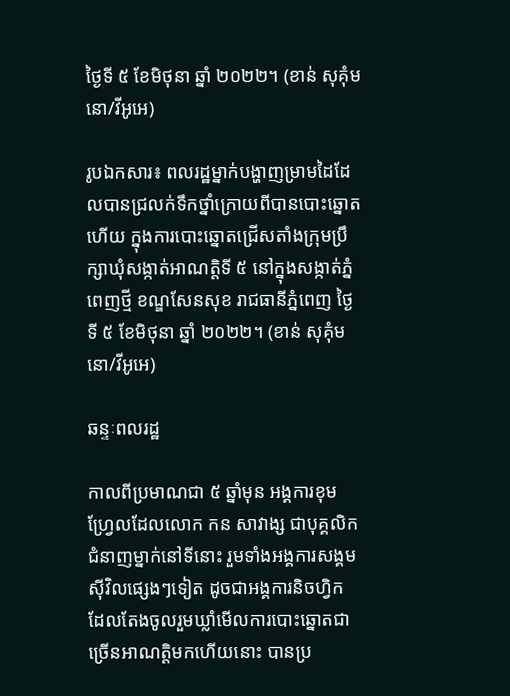ថ្ងៃទី ៥ ខែមិថុនា ឆ្នាំ ២០២២។ (ខាន់ សុគុំមនោ/វីអូអេ)

រូបឯកសារ៖ ពលរដ្ឋម្នាក់បង្ហាញម្រាមដៃដែលបានជ្រលក់ទឹកថ្នាំក្រោយពីបានបោះឆ្នោតហើយ ក្នុងការបោះឆ្នោតជ្រើសតាំងក្រុមប្រឹក្សាឃុំសង្កាត់អាណត្តិទី ៥ នៅក្នុងសង្កាត់ភ្នំពេញថ្មី ខណ្ឌសែនសុខ រាជធានីភ្នំពេញ ថ្ងៃទី ៥ ខែមិថុនា ឆ្នាំ ២០២២។ (ខាន់ សុគុំមនោ/វីអូអេ)

ឆន្ទៈពលរដ្ឋ

កាលពីប្រមាណជា ៥ ឆ្នាំមុន អង្គការខុមហ្វ្រែលដែលលោក កន សាវាង្ស ជាបុគ្គលិកជំនាញម្នាក់នៅទីនោះ រួមទាំងអង្គការសង្គមស៊ីវិលផ្សេងៗទៀត ដូចជាអង្គការនិចហ្វិក ដែលតែងចូលរួមឃ្លាំមើលការបោះឆ្នោតជាច្រើនអាណត្តិមកហើយនោះ បានប្រ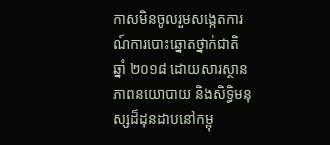កាសមិនចូលរួមសង្កេតការណ៍ការបោះឆ្នោតថ្នាក់ជាតិឆ្នាំ ២០១៨ ដោយសារស្ថានភាពនយោបាយ និងសិទ្ធិមនុស្សដ៏ដុនដាបនៅកម្ពុ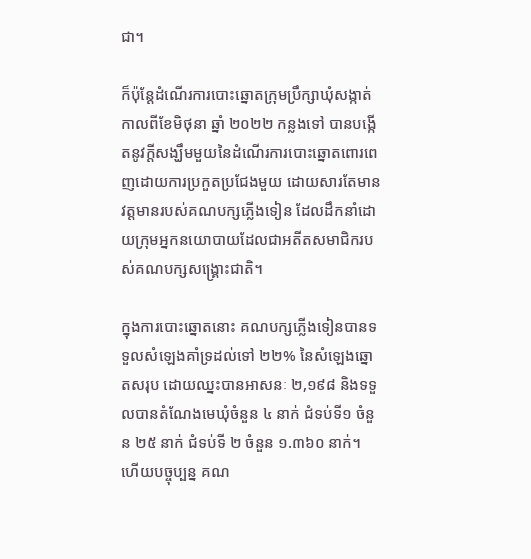ជា។

ក៏ប៉ុន្តែដំណើរការបោះឆ្នោតក្រុមប្រឹក្សាឃុំសង្កាត់ កាលពីខែមិថុនា ឆ្នាំ ២០២២ កន្លងទៅ បានបង្កើតនូវក្តីសង្ឃឹមមួយនៃដំណើរការបោះឆ្នោតពោរពេញដោយការប្រកួតប្រជែងមួយ ដោយសារតែមានវត្តមានរបស់គណបក្សភ្លើងទៀន ដែលដឹកនាំដោយក្រុមអ្នកនយោបាយដែលជាអតីតសមាជិករបស់គណបក្សសង្គ្រោះជាតិ។

ក្នុងការបោះឆ្នោតនោះ គណបក្សភ្លើងទៀនបានទទួលសំឡេងគាំទ្រដល់ទៅ ២២% នៃសំឡេងឆ្នោតសរុប ដោយឈ្នះបានអាសនៈ ២,១៩៨ និងទទួលបានតំណែងមេឃុំចំនួន ៤ នាក់ ជំទប់ទី១ ចំនួន ២៥ នាក់ ជំទប់ទី ២ ចំនួន ១.៣៦០ នាក់។ ហើយបច្ចុប្បន្ន គណ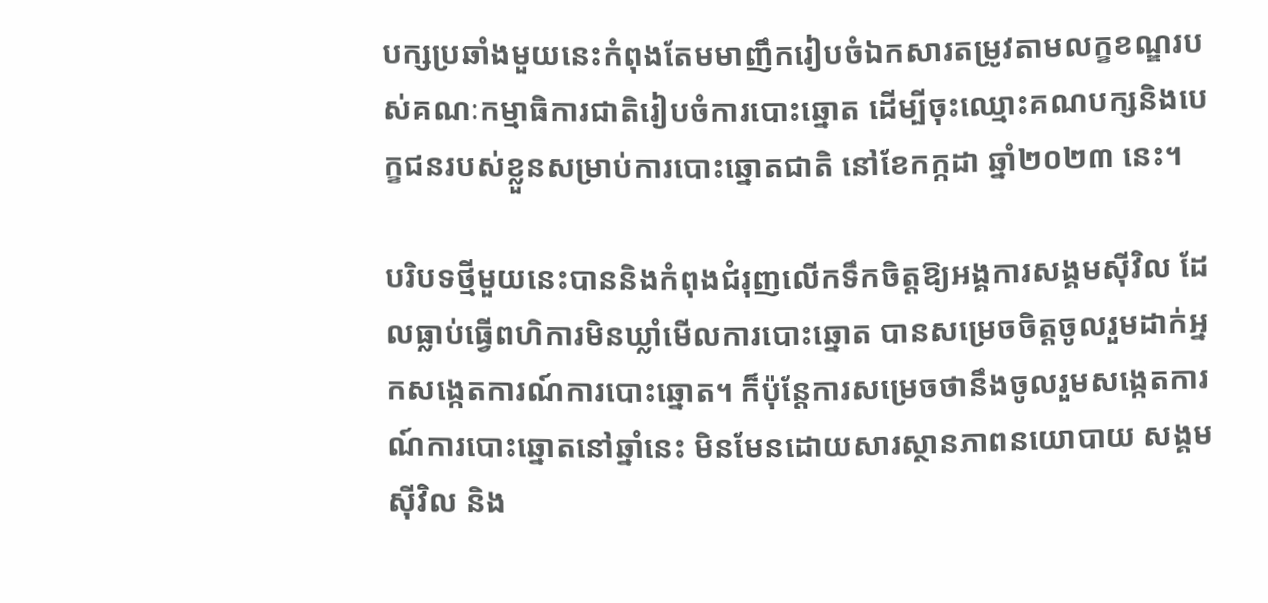បក្សប្រឆាំងមួយនេះកំពុងតែមមាញឹករៀបចំឯកសារតម្រូវតាមលក្ខខណ្ឌរបស់គណៈកម្មាធិការជាតិរៀបចំការបោះឆ្នោត ដើម្បីចុះឈ្មោះគណបក្សនិងបេក្ខជនរបស់ខ្លួនសម្រាប់ការបោះឆ្នោតជាតិ នៅខែកក្កដា ឆ្នាំ២០២៣ នេះ។

បរិបទថ្មីមួយនេះបាននិងកំពុងជំរុញលើកទឹកចិត្តឱ្យអង្គការសង្គមស៊ីវិល ដែលធ្លាប់ធ្វើពហិការមិនឃ្លាំមើលការបោះឆ្នោត បានសម្រេចចិត្តចូលរួមដាក់អ្នកសង្កេតការណ៍ការបោះឆ្នោត។ ក៏ប៉ុន្តែការសម្រេចថានឹងចូលរួមសង្កេតការណ៍ការបោះឆ្នោតនៅឆ្នាំនេះ មិនមែនដោយសារស្ថានភាពនយោបាយ សង្គមស៊ីវិល និង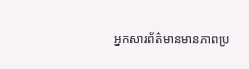អ្នកសារព័ត៌មានមានភាពប្រ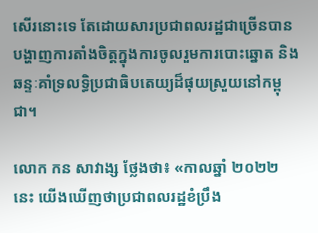សើរនោះទេ តែដោយសារប្រជាពលរដ្ឋជាច្រើនបានបង្ហាញការតាំងចិត្តក្នុងការចូលរួមការបោះឆ្នោត និងឆន្ទៈគាំទ្រលទ្ធិប្រជាធិបតេយ្យដ៏ផុយស្រួយនៅកម្ពុជា។

លោក កន សាវាង្ស ថ្លែងថា៖ «កាលឆ្នាំ ២០២២ នេះ យើងឃើញថាប្រជាពលរដ្ឋខំប្រឹង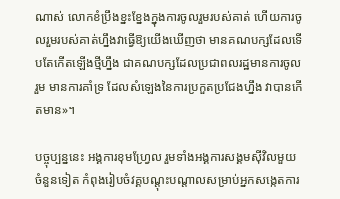ណាស់ លោកខំប្រឹងខ្នះខ្នែងក្នុងការចូលរួមរបស់គាត់ ហើយការចូលរួមរបស់គាត់ហ្នឹងវាធ្វើឱ្យយើងឃើញថា មានគណបក្សដែលទើបតែកើតឡើងថ្មីហ្នឹង ជាគណបក្សដែលប្រជាពលរដ្ឋមានការចូលរួម មានការគាំទ្រ ដែលសំឡេងនៃការប្រកួតប្រជែងហ្នឹង វាបានកើតមាន»។

បច្ចុប្បន្ននេះ អង្គការខុមហ្វ្រែល រួមទាំងអង្គការសង្គមស៊ីវិលមួយចំនួនទៀត កំពុងរៀបចំវគ្គបណ្តុះបណ្តាលសម្រាប់អ្នកសង្កេតការ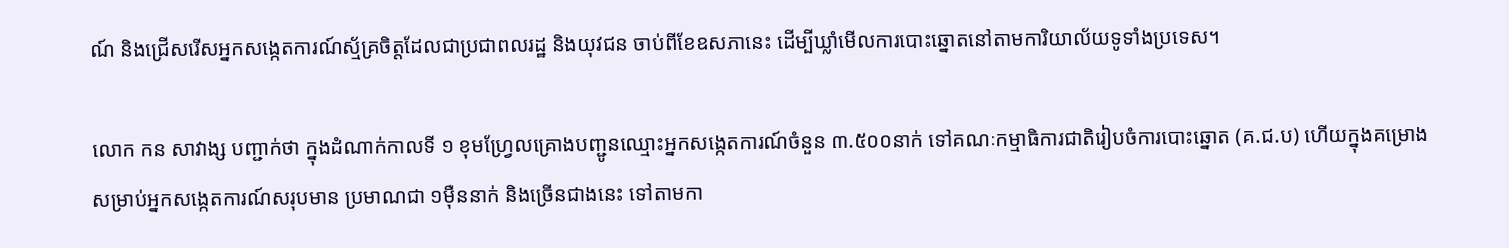ណ៍ និងជ្រើសរើសអ្នកសង្កេតការណ៍ស្ម័គ្រចិត្តដែលជាប្រជាពលរដ្ឋ និងយុវជន ចាប់ពីខែឧសភានេះ ដើម្បីឃ្លាំមើលការបោះឆ្នោតនៅតាមការិយាល័យទូទាំងប្រទេស។

លោក កន សាវាង្ស បញ្ជាក់ថា ក្នុងដំណាក់កាលទី ១ ខុមហ្វ្រែលគ្រោងបញ្ជូនឈ្មោះអ្នកសង្កេតការណ៍ចំនួន ៣.៥០០នាក់ ទៅគណៈកម្មាធិការជាតិរៀបចំការបោះឆ្នោត (គ.ជ.ប) ហើយក្នុងគម្រោងសម្រាប់អ្នកសង្កេតការណ៍សរុបមាន ប្រមាណជា ១ម៉ឺននាក់ និងច្រើនជាងនេះ ទៅតាមកា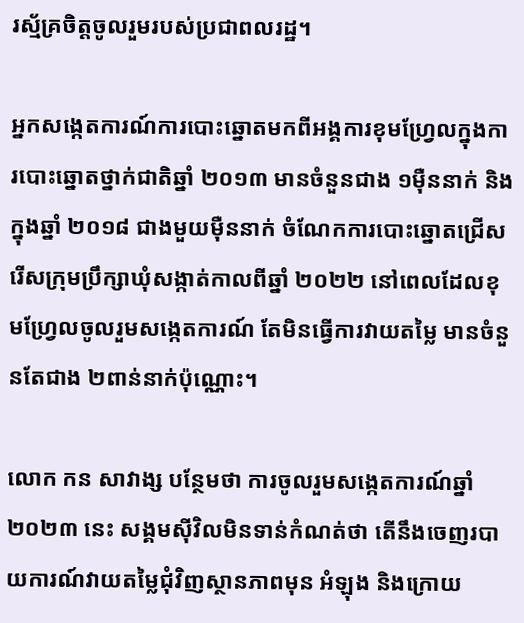រស្ម័គ្រចិត្តចូលរួមរបស់ប្រជាពលរដ្ឋ។

អ្នកសង្កេតការណ៍ការបោះឆ្នោតមកពីអង្គការខុមហ្វ្រែលក្នុងការបោះឆ្នោតថ្នាក់ជាតិឆ្នាំ ២០១៣ មានចំនួនជាង ១ម៉ឺននាក់ និងក្នុងឆ្នាំ ២០១៨ ជាងមួយម៉ឺននាក់ ចំណែកការបោះឆ្នោតជ្រើសរើសក្រុមប្រឹក្សាឃុំសង្កាត់កាលពីឆ្នាំ ២០២២ នៅពេលដែលខុមហ្វ្រែលចូលរួមសង្កេតការណ៍ តែមិនធ្វើការវាយតម្លៃ មានចំនួនតែជាង ២ពាន់នាក់ប៉ុណ្ណោះ។

លោក កន សាវាង្ស បន្ថែមថា ការចូលរួមសង្កេតការណ៍ឆ្នាំ ២០២៣ នេះ សង្គមស៊ីវិលមិនទាន់កំណត់ថា តើនឹងចេញរបាយការណ៍វាយតម្លៃជុំវិញស្ថានភាពមុន អំឡុង និងក្រោយ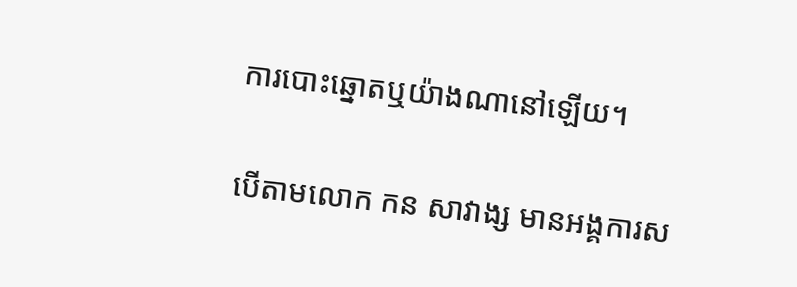ការបោះឆ្នោតឬយ៉ាងណានៅឡើយ។

បើតាមលោក កន សាវាង្ស មានអង្គការស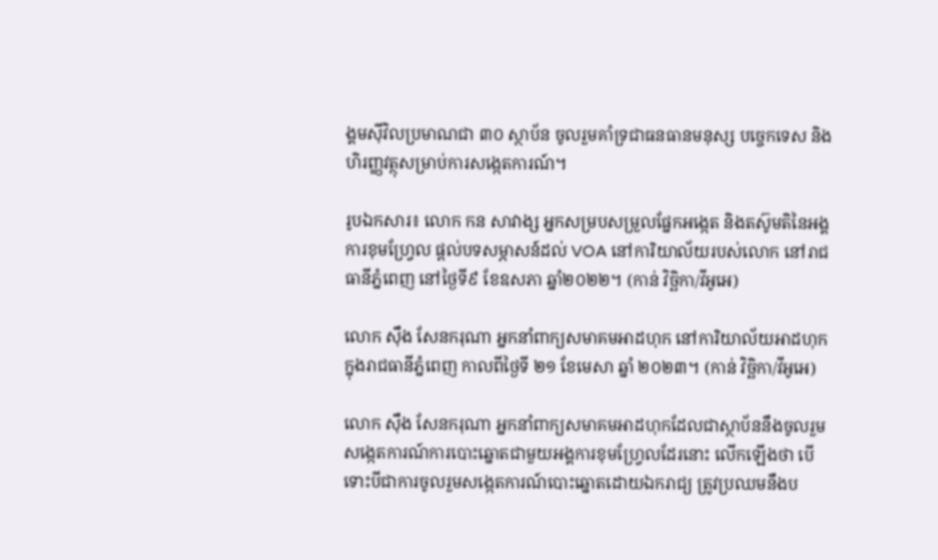ង្គមស៊ីវិលប្រមាណជា ៣០ ស្ថាប័ន ចូលរួមគាំទ្រជាធនធានមនុស្ស បច្ចេកទេស និងហិរញ្ញវត្ថុសម្រាប់ការសង្កេតការណ៍។

រូបឯកសារ៖ លោក កន សាវាង្ស អ្នកសម្របសម្រួលផ្នែកអង្កេត និងតស៊ូមតិនៃអង្គការខុមហ្វ្រែល ផ្តល់បទសម្ភាសន៍ដល់ VOA នៅការិយាល័យរបស់លោក នៅរាជធានីភ្នំពេញ នៅថ្ងៃទី៩ ខែឧសភា ឆ្នាំ២០២២។ (កាន់ វិច្ឆិកា/វីអូអេ)

លោក ស៊ឹង សែនករុណា អ្នកនាំពាក្យសមាគមអាដហុក នៅការិយាល័យអាដហុក ក្នុងរាជធានីភ្នំពេញ កាលពីថ្ងៃទី ២១ ខែមេសា ឆ្នាំ ២០២៣។ (កាន់ វិច្ឆិកា/វីអូអេ)

លោក ស៊ឹង សែនករុណា អ្នកនាំពាក្យសមាគមអាដហុកដែលជាស្ថាប័ននឹងចូលរួមសង្កេតការណ៍ការបោះឆ្នោតជាមួយអង្គការខុមហ្វ្រែលដែរនោះ លើកឡើងថា បើទោះបីជាការចូលរួមសង្កេតការណ៍បោះឆ្នោតដោយឯករាជ្យ ត្រូវប្រឈមនឹងប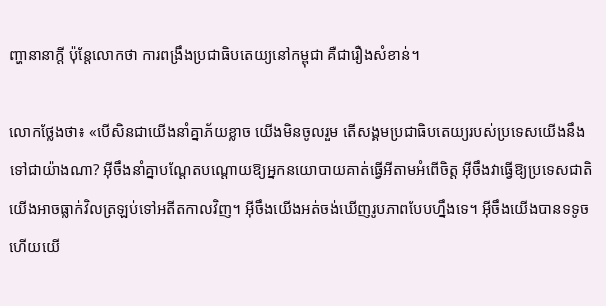ញ្ហានានាក្តី ប៉ុន្តែលោកថា ការពង្រឹងប្រជាធិបតេយ្យនៅកម្ពុជា គឺជារឿងសំខាន់។

លោកថ្លែងថា៖ «បើសិនជាយើងនាំគ្នាភ័យខ្លាច យើងមិនចូលរួម តើសង្គមប្រជាធិបតេយ្យរបស់ប្រទេសយើងនឹងទៅជាយ៉ាងណា? អ៊ីចឹងនាំគ្នាបណ្តែតបណ្តោយឱ្យអ្នកនយោបាយគាត់ធ្វើអីតាមអំពើចិត្ត អ៊ីចឹងវាធ្វើឱ្យប្រទេសជាតិយើងអាចធ្លាក់វិលត្រឡប់ទៅអតីតកាលវិញ។ អ៊ីចឹងយើងអត់ចង់ឃើញរូបភាពបែបហ្នឹងទេ។ អ៊ីចឹងយើងបានទទូច ហើយយើ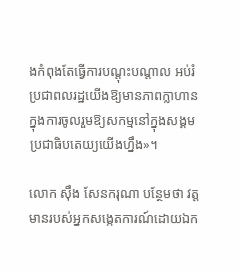ងកំពុងតែធ្វើការបណ្តុះបណ្តាល អប់រំប្រជាពលរដ្ឋយើងឱ្យមានភាពក្លាហានក្នុងការចូលរួមឱ្យសកម្មនៅក្នុងសង្គមប្រជាធិបតេយ្យយើងហ្នឹង»។

លោក ស៊ឹង សែនករុណា បន្ថែមថា វត្តមានរបស់អ្នកសង្កេតការណ៍ដោយឯក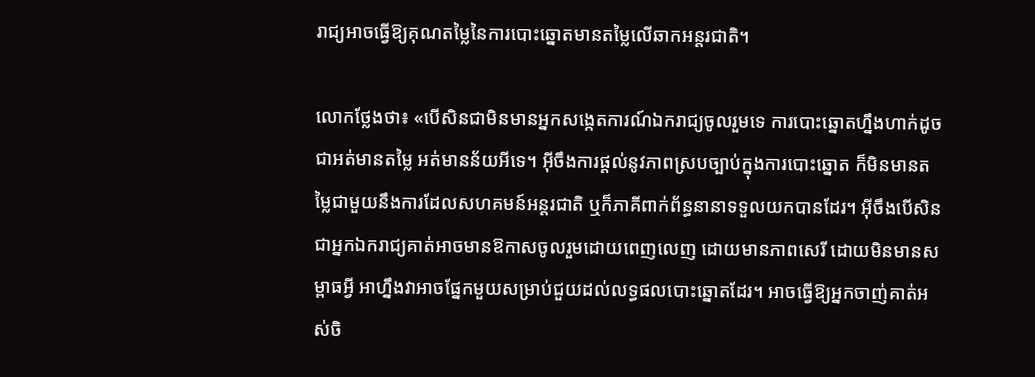រាជ្យអាចធ្វើឱ្យគុណតម្លៃនៃការបោះឆ្នោតមានតម្លៃលើឆាកអន្តរជាតិ។

លោកថ្លែងថា៖ «បើសិនជាមិនមានអ្នកសង្កេតការណ៍ឯករាជ្យចូលរួមទេ ការបោះឆ្នោតហ្នឹងហាក់ដូចជាអត់មានតម្លៃ អត់មានន័យអីទេ។ អ៊ីចឹងការផ្តល់នូវភាពស្របច្បាប់ក្នុងការបោះឆ្នោត ក៏មិនមានតម្លៃជាមួយនឹងការដែលសហគមន៍អន្តរជាតិ ឬក៏ភាគីពាក់ព័ន្ធនានាទទួលយកបានដែរ។ អ៊ីចឹងបើសិនជាអ្នកឯករាជ្យគាត់អាចមានឱកាសចូលរួមដោយពេញលេញ ដោយមានភាពសេរី ដោយមិនមានសម្ពាធអ្វី អាហ្នឹងវាអាចផ្នែកមួយសម្រាប់ជួយដល់លទ្ធផលបោះឆ្នោតដែរ។ អាចធ្វើឱ្យអ្នកចាញ់គាត់អស់ចិ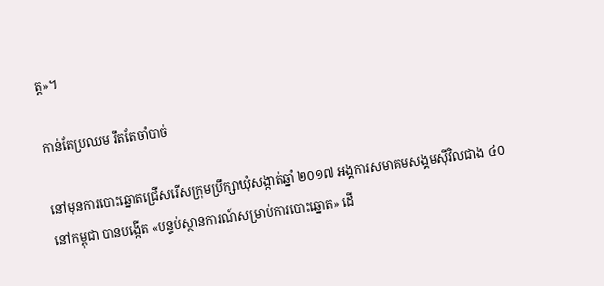ត្ត»។

កាន់តែប្រឈម រឹតតែចាំបាច់

នៅមុនការបោះឆ្នោតជ្រើសរើសក្រុមប្រឹក្សាឃុំសង្កាត់ឆ្នាំ ២០១៧ អង្គការសមាគមសង្គមស៊ីវិលជាង ៤០ នៅកម្ពុជា បានបង្កើត «បន្ទប់ស្ថានការណ៍សម្រាប់ការបោះឆ្នោត» ដើ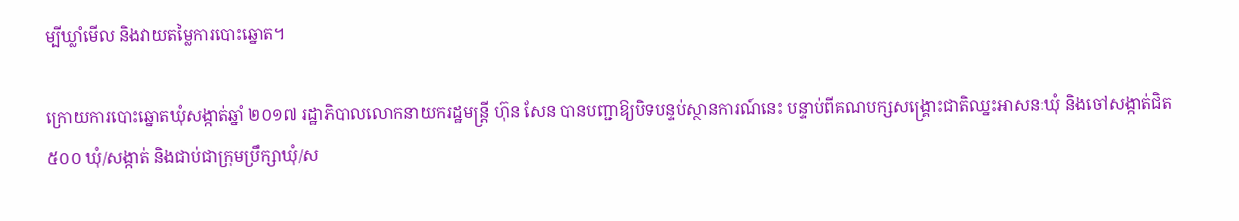ម្បីឃ្លាំមើល និងវាយតម្លៃការបោះឆ្នោត។

ក្រោយការបោះឆ្នោតឃុំសង្កាត់ឆ្នាំ ២០១៧ រដ្ឋាភិបាលលោកនាយករដ្ឋមន្ត្រី ហ៊ុន សែន បានបញ្ជាឱ្យបិទបន្ទប់ស្ថានការណ៍នេះ បន្ទាប់ពីគណបក្សសង្គ្រោះជាតិឈ្នះអាសនៈឃុំ និងចៅសង្កាត់ជិត ៥០០ ឃុំ/សង្កាត់ និងជាប់ជាក្រុមប្រឹក្សាឃុំ/ស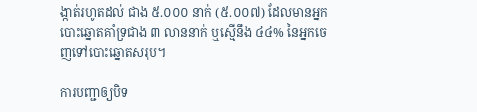ង្កាត់រហូតដល់ ជាង ៥.០០០ នាក់ (៥.០០៧) ដែលមានអ្នកបោះឆ្នោតគាំទ្រជាង ៣ លាននាក់ ឬស្មើនឹង ៤៤% នៃអ្នកចេញទៅបោះឆ្នោតសរុប។

ការបញ្ជាឲ្យបិទ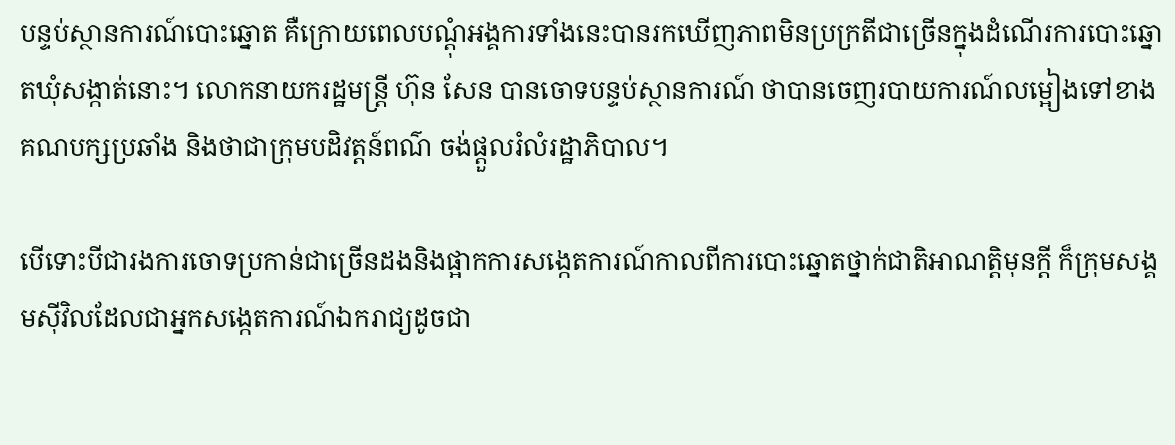បន្ទប់ស្ថានការណ៍បោះឆ្នោត គឺក្រោយពេលបណ្ដុំអង្គការទាំងនេះបានរកឃើញភាពមិនប្រក្រតីជាច្រើនក្នុងដំណើរការបោះឆ្នោតឃុំសង្កាត់នោះ។ លោកនាយករដ្ឋមន្រ្តី ហ៊ុន សែន បានចោទបន្ទប់ស្ថានការណ៍ ថាបានចេញរបាយការណ៍លម្អៀងទៅខាងគណបក្សប្រឆាំង និងថាជាក្រុមបដិវត្តន៍ពណ៌ ចង់ផ្ដួលរំលំរដ្ឋាភិបាល។

បើទោះបីជារងការចោទប្រកាន់ជាច្រើនដងនិងផ្អាកការសង្កេតការណ៍កាលពីការបោះឆ្នោតថ្នាក់ជាតិអាណត្តិមុនក្តី ក៏ក្រុមសង្គមស៊ីវិលដែលជាអ្នកសង្កេតការណ៍ឯករាជ្យដូចជា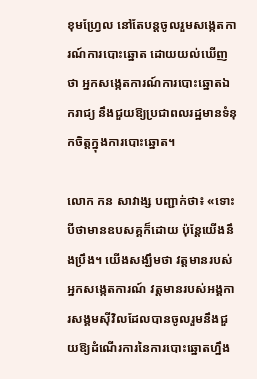ខុមហ្វ្រែល នៅតែបន្តចូលរួមសង្កេតការណ៍ការបោះឆ្នោត ដោយយល់ឃើញថា អ្នកសង្កេតការណ៍ការបោះឆ្នោតឯករាជ្យ នឹងជួយឱ្យប្រជាពលរដ្ឋមានទំនុកចិត្តក្នុងការបោះឆ្នោត។

លោក កន សាវាង្ស បញ្ជាក់ថា៖ «ទោះបីថាមានឧបសគ្គក៏ដោយ ប៉ុន្តែយើងនឹងប្រឹង។ យើងសង្ឃឹមថា វត្តមានរបស់អ្នកសង្កេតការណ៍ វត្តមានរបស់អង្គការសង្គមស៊ីវិលដែលបានចូលរួមនឹងជួយឱ្យដំណើរការនៃការបោះឆ្នោតហ្នឹង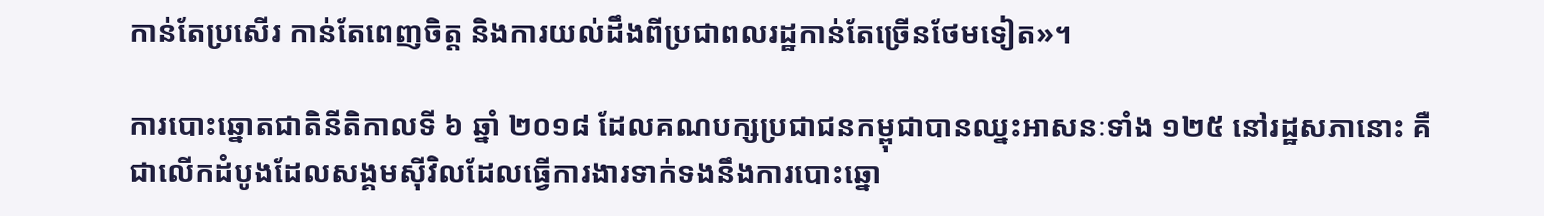កាន់តែប្រសើរ កាន់តែពេញចិត្ត និងការយល់ដឹងពីប្រជាពលរដ្ឋកាន់តែច្រើនថែមទៀត»។

ការបោះឆ្នោតជាតិនីតិកាលទី ៦ ឆ្នាំ ២០១៨ ដែលគណបក្សប្រជាជនកម្ពុជាបានឈ្នះអាសនៈទាំង ១២៥ នៅរដ្ឋសភានោះ គឺជាលើកដំបូងដែលសង្គមស៊ីវិលដែលធ្វើការងារទាក់ទងនឹងការបោះឆ្នោ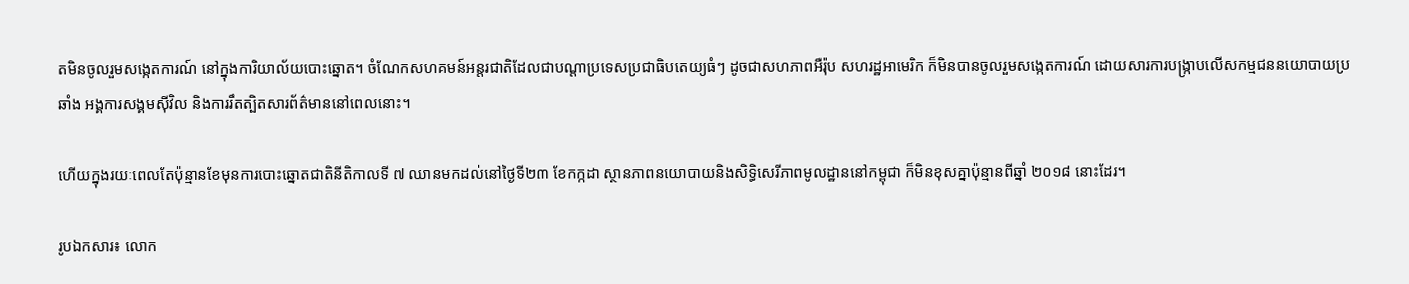តមិនចូលរួមសង្កេតការណ៍ នៅក្នុងការិយាល័យបោះឆ្នោត។ ចំណែកសហគមន៍អន្តរជាតិដែលជាបណ្តាប្រទេសប្រជាធិបតេយ្យធំៗ ដូចជាសហភាពអឺរ៉ុប សហរដ្ឋអាមេរិក ក៏មិនបានចូលរួមសង្កេតការណ៍ ដោយសារការបង្ក្រាបលើសកម្មជននយោបាយប្រឆាំង អង្គការសង្គមស៊ីវិល និងការរឹតត្បិតសារព័ត៌មាននៅពេលនោះ។

ហើយក្នុងរយៈពេលតែប៉ុន្មានខែមុនការបោះឆ្នោតជាតិនីតិកាលទី ៧ ឈានមកដល់នៅថ្ងៃទី២៣ ខែកក្កដា ស្ថានភាពនយោបាយនិងសិទ្ធិសេរីភាពមូលដ្ឋាននៅកម្ពុជា ក៏មិនខុសគ្នាប៉ុន្មានពីឆ្នាំ ២០១៨ នោះដែរ។

រូបឯកសារ៖ លោក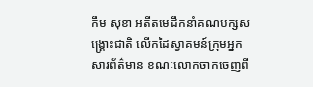កឹម សុខា អតីតមេដឹកនាំគណបក្សសង្គ្រោះជាតិ លើកដៃស្វាគមន៍ក្រុមអ្នកសារព័ត៌មាន ខណៈលោកចាកចេញពី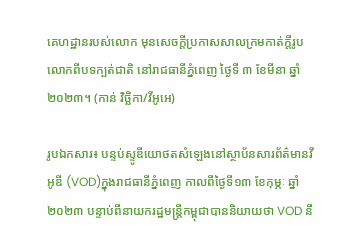គេហដ្ឋានរបស់លោក មុនសេចក្តីប្រកាសសាលក្រមកាត់ក្តីរូបលោកពីបទក្បត់ជាតិ នៅរាជធានីភ្នំពេញ ថ្ងៃទី ៣ ខែមីនា ឆ្នាំ ២០២៣។ (កាន់ វិច្ឆិកា/វីអូអេ)

រូបឯកសារ៖ បន្ទប់ស្ទូឌីយោថតសំឡេងនៅស្ថាប័នសារព័ត៌មានវីអូឌី (VOD)ក្នុងរាជធានីភ្នំពេញ កាលពីថ្ងៃទី១៣ ខែកុម្ភៈ ឆ្នាំ២០២៣ បន្ទាប់ពីនាយករដ្ឋមន្រ្តីកម្ពុជាបាននិយាយថា VOD នឹ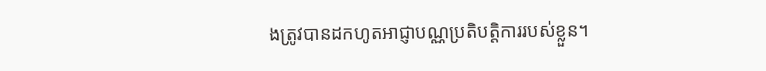ងត្រូវបានដកហូតអាជ្ញាបណ្ណប្រតិបត្តិការរបស់ខ្លួន។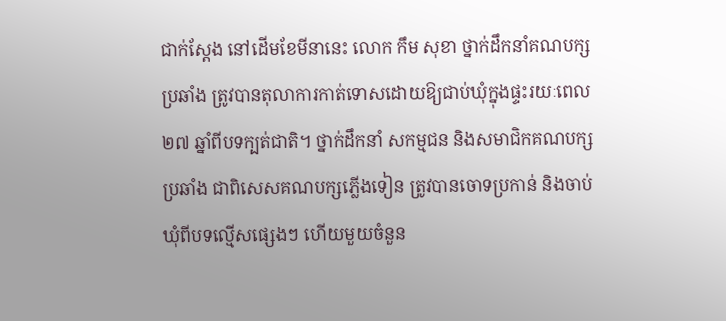ជាក់ស្តែង នៅដើមខែមីនានេះ លោក កឹម សុខា ថ្នាក់ដឹកនាំគណបក្សប្រឆាំង ត្រូវបានតុលាការកាត់ទោសដោយឱ្យជាប់ឃុំក្នុងផ្ទះរយៈពេល ២៧ ឆ្នាំពីបទក្បត់ជាតិ។ ថ្នាក់ដឹកនាំ សកម្មជន និងសមាជិកគណបក្សប្រឆាំង ជាពិសេសគណបក្សភ្លើងទៀន ត្រូវបានចោទប្រកាន់ និងចាប់ឃុំពីបទល្មើសផ្សេងៗ ហើយមួយចំនួន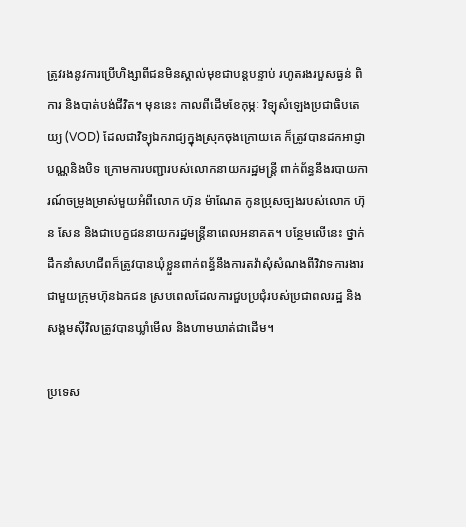ត្រូវរងនូវការប្រើហិង្សាពីជនមិនស្គាល់មុខជាបន្តបន្ទាប់ រហូតរងរបួសធ្ងន់ ពិការ និងបាត់បង់ជីវិត។ មុននេះ កាលពីដើមខែកុម្ភៈ វិទ្យុសំឡេងប្រជាធិបតេយ្យ (VOD) ដែលជាវិទ្យុឯករាជ្យក្នុងស្រុកចុងក្រោយគេ ក៏ត្រូវបានដកអាជ្ញាបណ្ណនិងបិទ ក្រោមការបញ្ជារបស់លោកនាយករដ្ឋមន្ត្រី ពាក់ព័ន្ធនឹងរបាយការណ៍ចម្រូងម្រាស់មួយអំពីលោក ហ៊ុន ម៉ាណែត កូនប្រុសច្បងរបស់លោក ហ៊ុន សែន និងជាបេក្ខជននាយករដ្ឋមន្ត្រីនាពេលអនាគត។ បន្ថែមលើនេះ ថ្នាក់ដឹកនាំសហជីពក៏ត្រូវបានឃុំខ្លួនពាក់ពន័្ធនឹងការតវ៉ាសុំសំណងពីវិវាទការងារជាមួយក្រុមហ៊ុនឯកជន ស្របពេលដែលការជួបប្រជុំរបស់ប្រជាពលរដ្ឋ និងសង្គមស៊ីវិលត្រូវបានឃ្លាំមើល និងហាមឃាត់ជាដើម។

ប្រទេស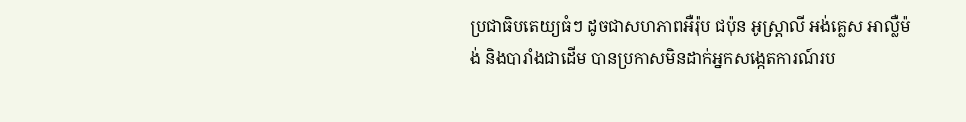ប្រជាធិបតេយ្យធំៗ ដូចជាសហភាពអឺរ៉ុប ជប៉ុន អូស្ត្រាលី អង់គ្លេស អាល្លឺម៉ង់ និងបារាំងជាដើម បានប្រកាសមិនដាក់អ្នកសង្កេតការណ៍រប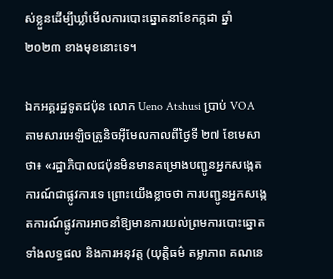ស់ខ្លួនដើម្បីឃ្លាំមើលការបោះឆ្នោតនាខែកក្កដា ឆ្នាំ ២០២៣ ខាងមុខនោះទេ។

ឯកអគ្គរដ្ឋទូតជប៉ុន លោក Ueno Atshusi ប្រាប់ VOA តាមសារអេឡិចត្រូនិចអ៊ីមែលកាលពីថ្ងៃទី ២៧ ខែមេសាថា៖ «រដ្ឋាភិបាលជប៉ុនមិនមានគម្រោងបញ្ជូនអ្នកសង្កេតការណ៍ជាផ្លូវការទេ ព្រោះយើងខ្លាចថា ការបញ្ជូនអ្នកសង្កេតការណ៍ផ្លូវការអាចនាំឱ្យមានការយល់ព្រមការបោះឆ្នោតទាំងលទ្ធផល និងការអនុវត្ត (យុត្តិធម៌ តម្លាភាព គណនេ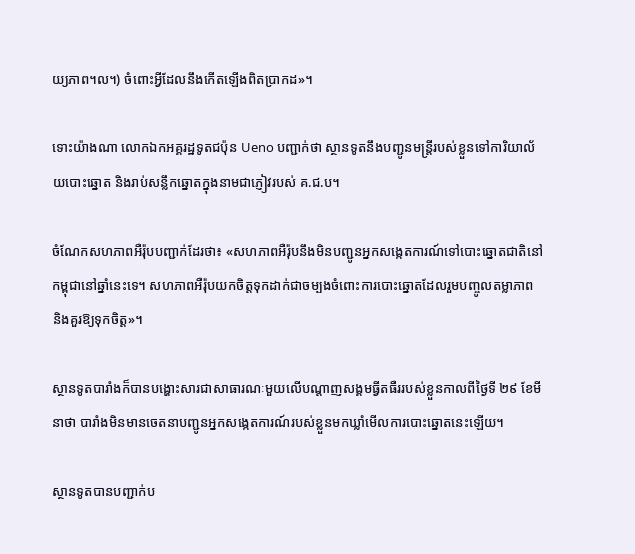យ្យភាព។ល។) ចំពោះអ្វីដែលនឹងកើតឡើងពិតប្រាកដ»។

ទោះយ៉ាងណា លោកឯកអគ្គរដ្ឋទូតជប៉ុន Ueno បញ្ជាក់ថា ស្ថានទូតនឹងបញ្ជូនមន្ត្រីរបស់ខ្លួនទៅការិយាល័យបោះឆ្នោត និងរាប់សន្លឹកឆ្នោតក្នុងនាមជាភ្ញៀវរបស់ គ.ជ.ប។

ចំណែកសហភាពអឺរ៉ុបបញ្ជាក់ដែរថា៖ «សហភាពអឺរ៉ុបនឹងមិនបញ្ជូនអ្នកសង្កេតការណ៍ទៅបោះឆ្នោតជាតិនៅកម្ពុជានៅឆ្នាំនេះទេ។ សហភាពអឺរ៉ុបយកចិត្តទុកដាក់ជាចម្បងចំពោះការបោះឆ្នោតដែលរួមបញ្ចូលតម្លាភាព និងគួរឱ្យទុកចិត្ត»។

ស្ថានទូតបារាំងក៏បានបង្ហោះសារជាសាធារណៈមួយលើបណ្តាញសង្គមធ្វីតធឺររបស់ខ្លួនកាលពីថ្ងៃទី ២៩ ខែមីនាថា បារាំងមិនមានចេតនាបញ្ជូនអ្នកសង្កេតការណ៍របស់ខ្លួនមកឃ្លាំមើលការបោះឆ្នោតនេះឡើយ។

ស្ថានទូតបានបញ្ជាក់ប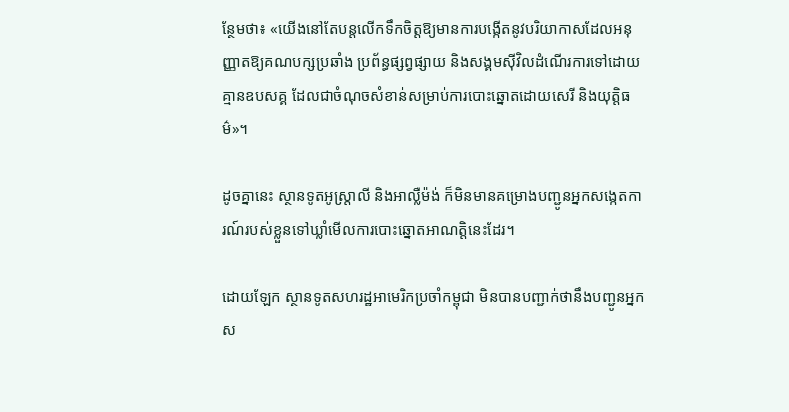ន្ថែមថា៖ «យើងនៅតែបន្តលើកទឹកចិត្តឱ្យមានការបង្កើតនូវបរិយាកាសដែលអនុញ្ញាតឱ្យគណបក្សប្រឆាំង ប្រព័ន្ធផ្សព្វផ្សាយ និងសង្គមស៊ីវិលដំណើរការទៅដោយគ្មានឧបសគ្គ ដែលជាចំណុចសំខាន់សម្រាប់ការបោះឆ្នោតដោយសេរី និងយុត្តិធម៌»។

ដូចគ្នានេះ ស្ថានទូតអូស្ត្រាលី និងអាល្លឺម៉ង់ ក៏មិនមានគម្រោងបញ្ជូនអ្នកសង្កេតការណ៍របស់ខ្លួនទៅឃ្លាំមើលការបោះឆ្នោតអាណត្តិនេះដែរ។

ដោយឡែក ស្ថានទូតសហរដ្ឋអាមេរិកប្រចាំកម្ពុជា មិនបានបញ្ជាក់ថានឹងបញ្ជូនអ្នកស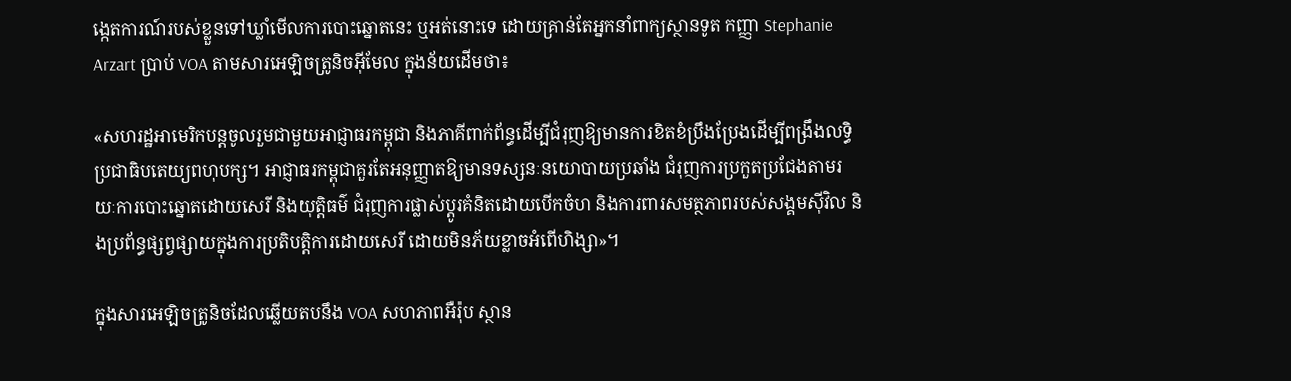ង្កេតការណ៍របស់ខ្លួនទៅឃ្លាំមើលការបោះឆ្នោតនេះ ឬអត់នោះទេ ដោយគ្រាន់តែអ្នកនាំពាក្យស្ថានទូត កញ្ញា Stephanie Arzart ប្រាប់ VOA តាមសារអេឡិចត្រូនិចអ៊ីមែល ក្នុងន័យដើមថា៖

«សហរដ្ឋអាមេរិកបន្តចូលរួមជាមួយអាជ្ញាធរកម្ពុជា និងភាគីពាក់ព័ន្ធដើម្បីជំរុញឱ្យមានការខិតខំប្រឹងប្រែងដើម្បីពង្រឹងលទ្ធិប្រជាធិបតេយ្យពហុបក្ស។ អាជ្ញាធរកម្ពុជាគួរតែអនុញ្ញាតឱ្យមានទស្សនៈនយោបាយប្រឆាំង ជំរុញការប្រកួតប្រជែងតាមរយៈការបោះឆ្នោតដោយសេរី និងយុត្តិធម៌ ជំរុញការផ្លាស់ប្តូរគំនិតដោយបើកចំហ និងការពារសមត្ថភាពរបស់សង្គមស៊ីវិល និងប្រព័ន្ធផ្សព្វផ្សាយក្នុងការប្រតិបត្តិការដោយសេរី ដោយមិនភ័យខ្លាចអំពើហិង្សា»។

ក្នុងសារអេឡិចត្រូនិចដែលឆ្លើយតបនឹង VOA សហភាពអឺរ៉ុប ស្ថាន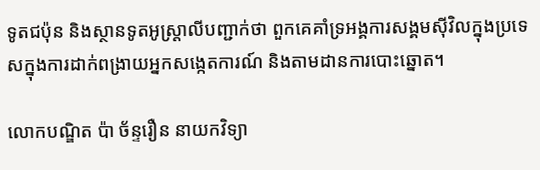ទូតជប៉ុន និងស្ថានទូតអូស្ត្រាលីបញ្ជាក់ថា ពួកគេគាំទ្រអង្គការសង្គមស៊ីវិលក្នុងប្រទេសក្នុងការដាក់ពង្រាយអ្នកសង្កេតការណ៍ និងតាមដានការបោះឆ្នោត។

លោកបណ្ឌិត ប៉ា ច័ន្ទរឿន នាយកវិទ្យា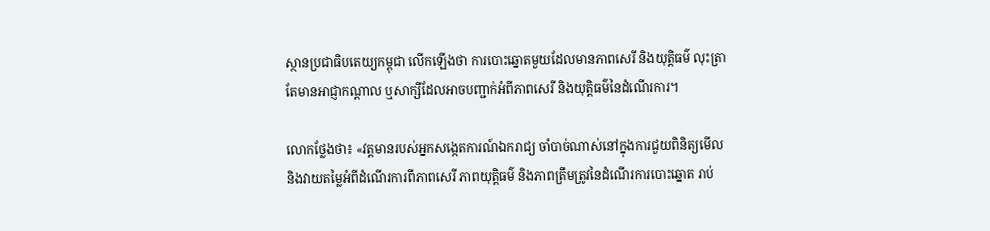ស្ថានប្រជាធិបតេយ្យកម្ពុជា លើកឡើងថា ការបោះឆ្នោតមួយដែលមានភាពសេរី និងយុត្តិធម៌ លុះត្រាតែមានអាជ្ញាកណ្តាល ឬសាក្សីដែលអាចបញ្ជាក់អំពីភាពសេរី និងយុត្តិធម៌នៃដំណើរការ។

លោកថ្លែងថា៖ «វត្តមានរបស់អ្នកសង្កេតការណ៍ឯករាជ្យ ចាំបាច់ណាស់នៅក្នុងការជួយពិនិត្យមើល និងវាយតម្លៃអំពីដំណើរការពីភាពសេរី ភាពយុត្តិធម៌ និងភាពត្រឹមត្រូវនៃដំណើរការបោះឆ្នោត រាប់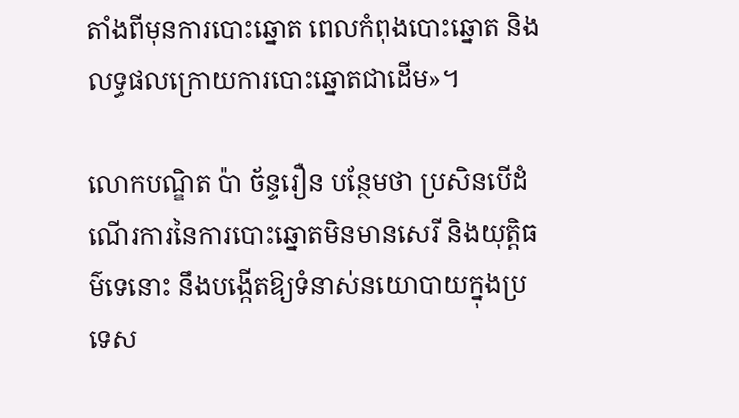តាំងពីមុនការបោះឆ្នោត ពេលកំពុងបោះឆ្នោត និងលទ្ធផលក្រោយការបោះឆ្នោតជាដើម»។

លោកបណ្ឌិត ប៉ា ច័ន្ទរឿន បន្ថែមថា ប្រសិនបើដំណើរការនៃការបោះឆ្នោតមិនមានសេរី និងយុត្តិធម៌ទេនោះ នឹងបង្កើតឱ្យទំនាស់នយោបាយក្នុងប្រទេស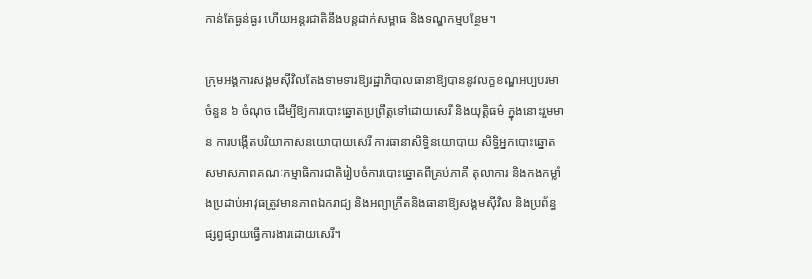កាន់តែធ្ងន់ធ្ងរ ហើយអន្តរជាតិនឹងបន្តដាក់សម្ពាធ និងទណ្ឌកម្មបន្ថែម។

ក្រុមអង្គការសង្គមស៊ីវិលតែងទាមទារឱ្យរដ្ឋាភិបាលធានាឱ្យបាននូវលក្ខខណ្ឌអប្បបរមាចំនួន ៦ ចំណុច ដើម្បីឱ្យការបោះឆ្នោតប្រព្រឹត្តទៅដោយសេរី និងយុត្តិធម៌ ក្នុងនោះរួមមាន ការបង្កើតបរិយាកាសនយោបាយសេរី ការធានាសិទ្ធិនយោបាយ សិទ្ធិអ្នកបោះឆ្នោត សមាសភាពគណៈកម្មាធិការជាតិរៀបចំការបោះឆ្នោតពីគ្រប់ភាគី តុលាការ និងកងកម្លាំងប្រដាប់អាវុធត្រូវមានភាពឯករាជ្យ និងអព្យាក្រឹតនិងធានាឱ្យសង្គមស៊ីវិល និងប្រព័ន្ធផ្សព្វផ្សាយធ្វើការងារដោយសេរី។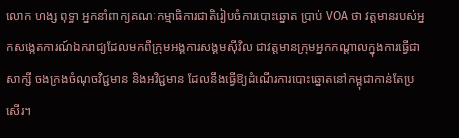លោក ហង្ស ពុទ្ធា អ្នកនាំពាក្យគណៈកម្មាធិការជាតិរៀបចំការបោះឆ្នោត ប្រាប់ VOA ថា វត្តមានរបស់អ្នកសង្កេតការណ៍ឯករាជ្យដែលមកពីក្រុមអង្គការសង្គមស៊ីវិល ជាវត្តមានក្រុមអ្នកកណ្តាលក្នុងការធ្វើជាសាក្សី ចងក្រងចំណុចវិជ្ជមាន និងអវិជ្ជមាន ដែលនឹងធ្វើឱ្យដំណើរការបោះឆ្នោតនៅកម្ពុជាកាន់តែប្រសើរ។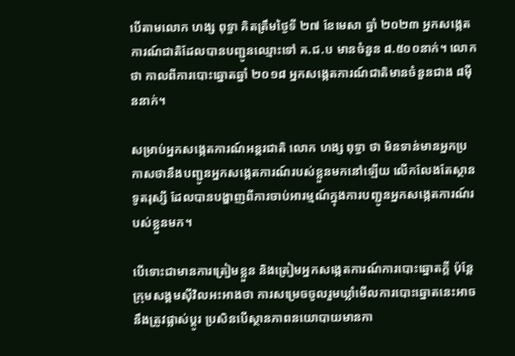បើតាមលោក ហង្ស ពុទ្ធា គិតត្រឹមថ្ងៃទី ២៧ ខែមេសា ឆ្នាំ ២០២៣ អ្នកសង្កេតការណ៍ជាតិដែលបានបញ្ជូនឈ្មោះទៅ គ.ជ.ប មានចំនួន ៨.៥០០នាក់។ លោកថា កាលពីការបោះឆ្នោតឆ្នាំ ២០១៨ អ្នកសង្កេតការណ៍ជាតិមានចំនួនជាង ៨ម៉ឺននាក់។

សម្រាប់អ្នកសង្កេតការណ៍អន្តរជាតិ លោក ហង្ស ពុទ្ធា ថា មិនទាន់មានអ្នកប្រកាសថានឹងបញ្ជូនអ្នកសង្កេតការណ៍របស់ខ្លួនមកនៅឡើយ លើកលែងតែស្ថានទូតរុស្សី ដែលបានបង្ហាញពីការចាប់អារម្មណ៍ក្នុងការបញ្ជូនអ្នកសង្កេតការណ៍របស់ខ្លួនមក។

បើទោះជាមានការត្រៀមខ្លួន និងត្រៀមអ្នកសង្កេតការណ៍ការបោះឆ្នោតក្តី ប៉ុន្តែក្រុមសង្គមស៊ីវិលអះអាងថា ការសម្រេចចូលរួមឃ្លាំមើលការបោះឆ្នោតនេះអាចនឹងត្រូវផ្លាស់ប្តូរ ប្រសិនបើស្ថានភាពនយោបាយមានកា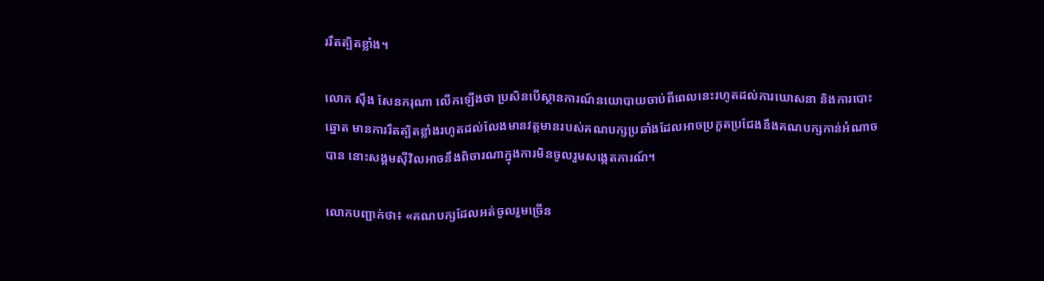ររឹតត្បិតខ្លាំង។

លោក ស៊ឹង សែនករុណា លើកឡើងថា ប្រសិនបើស្ថានការណ៍នយោបាយចាប់ពីពេលនេះរហូតដល់ការឃោសនា និងការបោះឆ្នោត មានការរឹតត្បិតខ្លាំងរហូតដល់លែងមានវត្តមានរបស់គណបក្សប្រឆាំងដែលអាចប្រកួតប្រជែងនឹងគណបក្សកាន់អំណាចបាន នោះសង្គមស៊ីវិលអាចនឹងពិចារណាក្នុងការមិនចូលរួមសង្កេតការណ៍។

លោកបញ្ជាក់ថា៖ «គណបក្សដែលអត់ចូលរួមច្រើន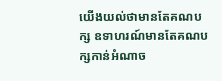យើងយល់ថាមានតែគណបក្ស ឧទាហរណ៍មានតែគណបក្សកាន់អំណាច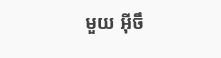មួយ អ៊ីចឹ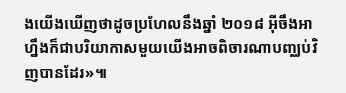ងយើងឃើញថាដូចប្រហែលនឹងឆ្នាំ ២០១៨ អ៊ីចឹងអាហ្នឹងក៏ជាបរិយាកាសមួយយើងអាចពិចារណាបញ្ឈប់វិញបានដែរ»៕